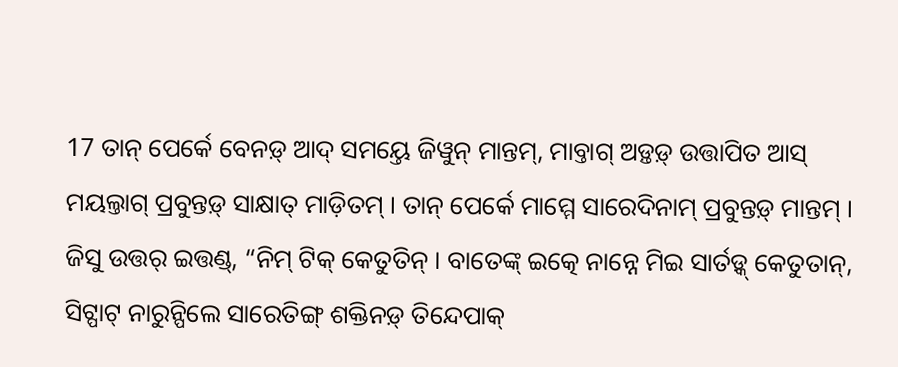17 ତାନ୍ ପେର୍କେ ବେନଡ଼୍ ଆଦ୍ ସମୟ୍ତେ ଜିୱୁନ୍ ମାନ୍ତମ୍, ମାବ୍ତାଗ୍ ଅଡ଼୍ତଡ଼୍ ଉତ୍ତାପିତ ଆସ୍ ମୟଲ୍ତାଗ୍ ପ୍ରବୁନ୍ତଡ଼୍ ସାକ୍ଷାତ୍ ମାଡ଼ିତମ୍ । ତାନ୍ ପେର୍କେ ମାମ୍ମେ ସାରେଦିନାମ୍ ପ୍ରବୁନ୍ତଡ଼୍ ମାନ୍ତମ୍ ।
ଜିସୁ ଉତ୍ତର୍ ଇତ୍ତଣ୍ଡ୍, “ନିମ୍ ଟିକ୍ କେତୁତିନ୍ । ବାତେଙ୍କ୍ ଇତ୍କେ ନାନ୍ନେ ମିଇ ସାର୍ତଡ଼୍କ୍ କେତୁତାନ୍, ସିଟ୍ପାଟ୍ ନାରୁନ୍ପିଲେ ସାରେତିଙ୍ଗ୍ ଶକ୍ତିନଡ଼୍ ତିନ୍ଦେପାକ୍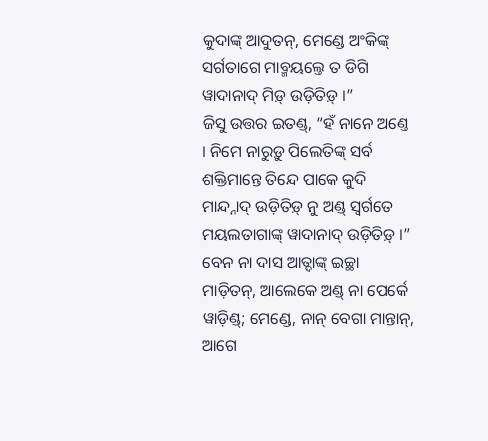କୁଦାଙ୍କ୍ ଆଦୁତନ୍, ମେଣ୍ଡେ ଅଂକିଙ୍କ୍ ସର୍ଗତାଗେ ମାବ୍ମୟଲ୍ତେ ତ ଡିଗି ୱାଦାନାଦ୍ ମିଡ଼୍ ଉଡ଼ିତିଡ଼୍ ।”
ଜିସୁ ଉତ୍ତର ଇତଣ୍ଡ୍, “ହଁ ନାନେ ଅଣ୍ତେ । ନିମେ ନାରୁଡ଼ୁ ପିଲେତିଙ୍କ୍ ସର୍ବ ଶକ୍ତିମାନ୍ତେ ତିନ୍ଦେ ପାକେ କୁଦି ମାନ୍ଦ୍ନାଦ୍ ଉଡ଼ିତିଡ଼୍ ନୁ ଅଣ୍ଡ୍ ସ୍ୱର୍ଗତେ ମୟଲତାଗାଙ୍କ୍ ୱାଦାନାଦ୍ ଉଡ଼ିତିଡ଼୍ ।”
ବେନ ନା ଦାସ ଆତ୍ଦାଙ୍କ୍ ଇଚ୍ଛା ମାଡ଼ିତନ୍, ଆଲେକେ ଅଣ୍ଡ୍ ନା ପେର୍କେ ୱାଡ଼ିଣ୍ଡ୍; ମେଣ୍ଡେ, ନାନ୍ ବେଗା ମାନ୍ତାନ୍, ଆଗେ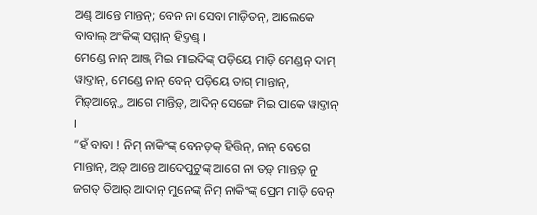ଅଣ୍ଡ୍ ଆନ୍ତେ ମାନ୍ତନ୍; ବେନ ନା ସେବା ମାଡ଼ିତନ୍, ଆଲେକେ ବାବାଲ୍ ଅଂକିଙ୍କ୍ ସମ୍ମାନ୍ ହିଦ୍ତଣ୍ଡ୍ ।
ମେଣ୍ଡେ ନାନ୍ ଆଞ୍ଜ୍ ମିଇ ମାଇଦିଙ୍କ୍ ପଡ଼ିୟେ ମାଡ଼ି ମେଣ୍ଡନ୍ ଦାମ୍ ୱାଦ୍ତାନ୍, ମେଣ୍ଡେ ନାନ୍ ବେନ୍ ପଡ଼ିୟେ ତାଗ୍ ମାନ୍ତାନ୍, ମିଡ଼୍ଆନ୍ନ୍ତେ ଆଗେ ମାନ୍ତିଡ଼୍, ଆଦିନ୍ ସେଙ୍ଗେ ମିଇ ପାକେ ୱାଦ୍ତାନ୍ ।
“ହଁ ବାବା ! ନିମ୍ ନାକିଂଙ୍କ୍ ବେନଡ଼କ୍ ହିତ୍ତିନ୍, ନାନ୍ ବେଗେ ମାନ୍ତାନ୍, ଅଡ଼୍ ଆନ୍ତେ ଆଦେପୁଟୁଙ୍କ୍ ଆଗେ ନା ତଡ଼୍ ମାନ୍ତଡ଼୍ ନୁ ଜଗତ୍ ତିଆର୍ ଆଦାନ୍ ମୁନେଙ୍କ୍ ନିମ୍ ନାକିଂଙ୍କ୍ ପ୍ରେମ ମାଡ଼ି ବେନ୍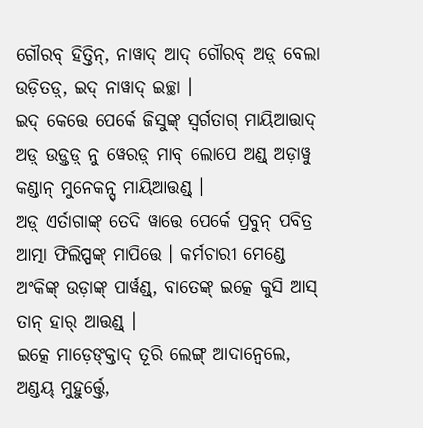ଗୌରବ୍ ହିତ୍ତିନ୍, ନାୱାଦ୍ ଆଦ୍ ଗୌରବ୍ ଅଡ଼୍ ବେଲା ଉଡ଼ିତଡ଼୍, ଇଦ୍ ନାୱାଦ୍ ଇଚ୍ଛା ।
ଇଦ୍ କେତ୍ତେ ପେର୍କେ ଜିସୁଙ୍କ୍ ସ୍ୱର୍ଗତାଗ୍ ମାୟିଆତ୍ତାଦ୍ ଅଡ଼୍ ଉଡ଼୍ତଡ଼୍ ନୁ ୱେରଡ଼୍ ମାବ୍ ଲୋପେ ଅଣ୍ଡ୍ ଅଡ଼ାୱୁ କଣ୍ଡାନ୍ ମୁନେକନ୍ସ୍ ମାୟିଆତ୍ତଣ୍ଡ୍ ।
ଅଡ଼୍ ଏର୍ତାଗାଙ୍କ୍ ତେଦି ୱାତ୍ତେ ପେର୍କେ ପ୍ରବୁନ୍ ପବିତ୍ର ଆତ୍ମା ଫିଲିପ୍ପଙ୍କ୍ ମାପିତ୍ତେ । କର୍ମଚାରୀ ମେଣ୍ଡେ ଅଂକିଙ୍କ୍ ଉଡ଼ାଙ୍କ୍ ପାର୍ୱଣ୍ଡ୍, ବାତେଙ୍କ୍ ଇତ୍କେ କୁସି ଆସ୍ ତାନ୍ ହାର୍ ଆତ୍ତଣ୍ଡ୍ ।
ଇତ୍କେ ମାଡ଼େଙ୍କ୍ତାଦ୍ ତୂରି ଲେଙ୍ଗ୍ ଆଦାନ୍ୱେଲେ, ଅଣ୍ଡୟ୍ ମୁହୁର୍ତ୍ତ୍ତେ,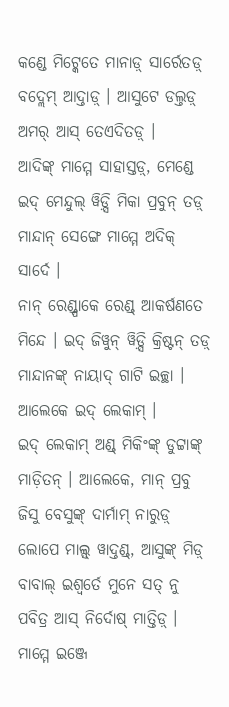କଣ୍ଡେ ମିଟ୍କେତେ ମାନାଡ଼୍ ସାର୍ରେତଡ଼୍ ବଦ୍ଲେମ୍ ଆଦ୍ତାଡ଼୍ । ଆସୁଟେ ଡଲ୍ତଡ଼୍ ଅମର୍ ଆସ୍ ତେଏଦିତଡ଼୍ ।
ଆଦିଙ୍କ୍ ମାମ୍ମେ ସାହାସ୍ତଡ଼୍, ମେଣ୍ଡେ ଇଦ୍ ମେନ୍ଦୁଲ୍ ୱିଡ଼୍ସି ମିକା ପ୍ରବୁନ୍ ତଡ଼୍ ମାନ୍ଦାନ୍ ସେଙ୍ଗେ ମାମ୍ମେ ଅଦିକ୍ ସାର୍ଦେ ।
ନାନ୍ ରେଣ୍ଡ୍ପାକେ ରେଣ୍ଡ୍ ଆକର୍ଷଣତେ ମିନ୍ଦେ । ଇଦ୍ ଜିୱୁନ୍ ୱିଡ଼୍ସି କ୍ରିଷ୍ଟନ୍ ତଡ଼୍ ମାନ୍ଦାନଙ୍କ୍ ନାୟାଦ୍ ଗାଟି ଇଚ୍ଛା । ଆଲେକେ ଇଦ୍ ଲେକାମ୍ ।
ଇଦ୍ ଲେକାମ୍ ଅଣ୍ଡ୍ ମିକିଂଙ୍କ୍ ଡୁଟ୍ଟାଙ୍କ୍ ମାଡ଼ିତନ୍ । ଆଲେକେ, ମାନ୍ ପ୍ରବୁ ଜିସୁ ବେସୁଙ୍କ୍ ଦାର୍ମାମ୍ ନାରୁଡ଼୍ ଲୋପେ ମାଲ୍ସ୍ ୱାଦ୍ତଣ୍ଡ୍, ଆସୁଙ୍କ୍ ମିଡ଼୍ ବାବାଲ୍ ଇଶ୍ୱର୍ତେ ମୁନେ ସତ୍ ନୁ ପବିତ୍ର ଆସ୍ ନିର୍ଦୋଷ୍ ମାତ୍ତିଡ଼୍ ।
ମାମ୍ମେ ଇଞ୍ଜେ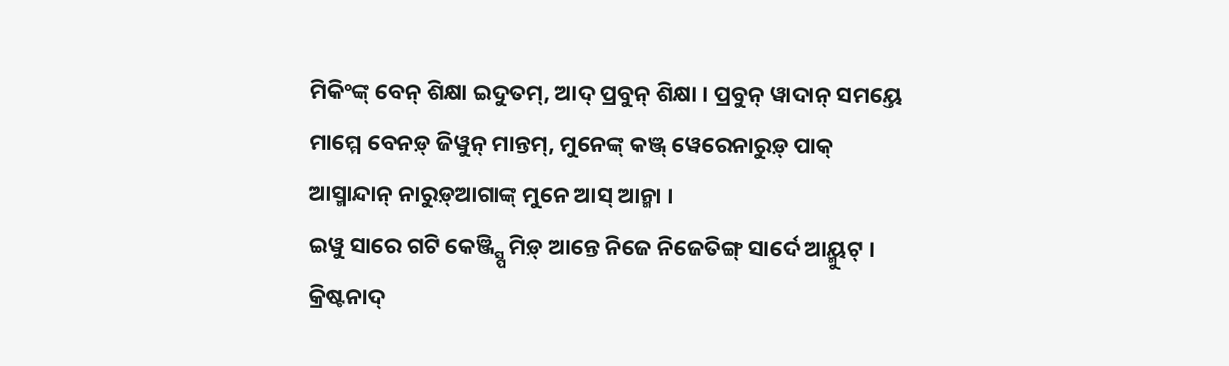ମିକିଂଙ୍କ୍ ବେନ୍ ଶିକ୍ଷା ଇଦୁତମ୍, ଆଦ୍ ପ୍ରବୁନ୍ ଶିକ୍ଷା । ପ୍ରବୁନ୍ ୱାଦାନ୍ ସମୟ୍ତେ ମାମ୍ମେ ବେନଡ଼୍ ଜିୱୁନ୍ ମାନ୍ତମ୍, ମୁନେଙ୍କ୍ କଞ୍ଜ୍ ୱେରେନାରୁଡ଼୍ ପାକ୍ ଆସ୍ମାନ୍ଦାନ୍ ନାରୁଡ଼୍ଆଗାଙ୍କ୍ ମୁନେ ଆସ୍ ଆନ୍ମା ।
ଇୱୁ ସାରେ ଗଟି କେଞ୍ଜ୍ସ୍ପି ମିଡ଼୍ ଆନ୍ତେ ନିଜେ ନିଜେତିଙ୍ଗ୍ ସାର୍ଦେ ଆୟ୍ମୁଟ୍ ।
କ୍ରିଷ୍ଟନାଦ୍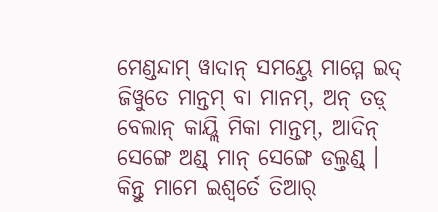ମେଣ୍ଡନ୍ଦାମ୍ ୱାଦାନ୍ ସମୟ୍ତେ ମାମ୍ମେ ଇଦ୍ ଜିୱୁତେ ମାନ୍ତମ୍ ବା ମାନମ୍, ଅନ୍ ତଡ଼୍ ବେଲାନ୍ କାୟ୍ଲି ମିକା ମାନ୍ତମ୍, ଆଦିନ୍ ସେଙ୍ଗେ ଅଣ୍ଡ୍ ମାନ୍ ସେଙ୍ଗେ ଡଲ୍ତଣ୍ଡ୍ ।
କିନ୍ତୁ ମାମେ ଇଶ୍ୱର୍ତେ ତିଆର୍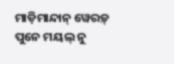ମାଡ଼ିମାନ୍ଦାନ୍ ୱେରଡ଼୍ ପୁନେ ମୟଲ୍ ନୁ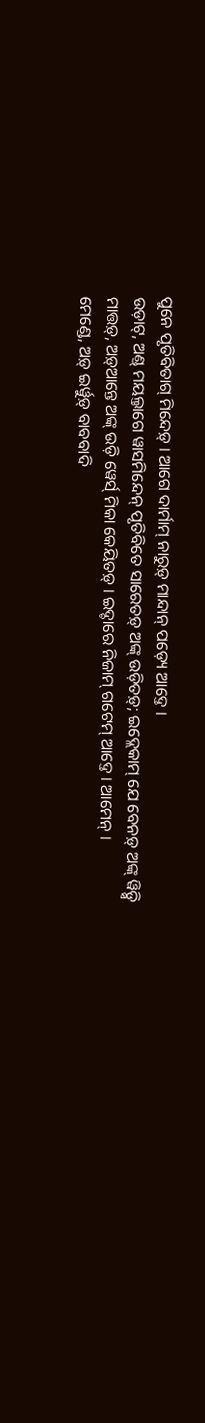ପୁନେ ପୃତିବିତାଗ୍ ମିନ୍ଦେଡ଼୍ । ଆଗେ ଦାର୍ମାମ୍ ନାରୁଡ଼୍ ମାନ୍ଦାନ୍ ପଡ଼୍ୟେ ଆଦ୍ତେ ।
ଉଡ଼ାଟ୍, ଅଣ୍ଡ୍ ମୟଲ୍ତାଗେ ୱାସମିନ୍ଦେନ୍ ପୃତିବିତେ ସାରେତଡ଼୍ ଅଙ୍କ୍ ଉଡ଼ିତଡ଼୍; ଇଦ୍ଲେକାମ୍ ଯେ ବେନଡ଼୍ ଅଙ୍କ୍ ୱିଡ଼୍ସି ମାତ୍ତଡ଼୍, ଅଡ଼୍ଆନ୍ତେ ଅଙ୍କ୍ ଉଡ଼ି ୱେର୍ସ୍ ମିକା କେୟିତଡ଼୍ । ଇଦ୍ଚାରେ ନିଜାମ୍ ଗଟେମ୍ ଆଦ୍ତେ । ଆମେନ୍ ।
ମେଣ୍ଡେ, ଅଡ଼୍ ଇର୍ୱୁଡ଼୍ ବାବବାଦି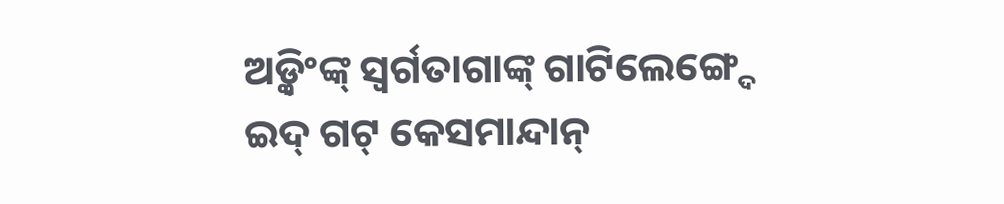ଅଡ଼୍କିଂଙ୍କ୍ ସ୍ୱର୍ଗତାଗାଙ୍କ୍ ଗାଟିଲେଙ୍ଗ୍ଦେ ଇଦ୍ ଗଟ୍ କେସମାନ୍ଦାନ୍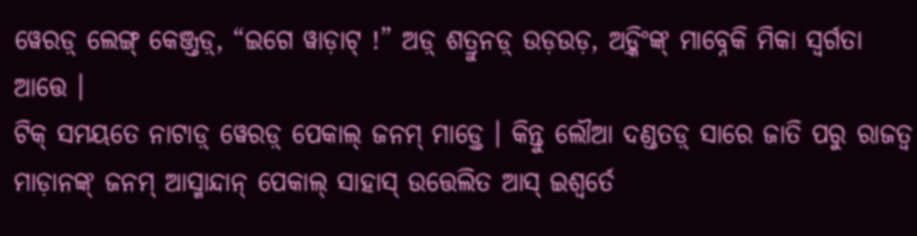ୱେରଡ଼୍ ଲେଙ୍ଗ୍ କେଞ୍ଜ୍ତଡ଼୍, “ଇଗେ ୱାଡ଼ାଟ୍ !” ଅଡ଼୍ ଶତ୍ରୁନଡ଼୍ ଉଡ଼ଉଡ଼, ଅଡ଼୍କିଂଙ୍କ୍ ମାବ୍ନେକି ମିକା ସ୍ୱର୍ଗତା ଆତ୍ତେ ।
ଟିକ୍ ସମୟତେ ନାଟାଡ଼୍ ୱେରଡ଼୍ ପେକାଲ୍ ଜନମ୍ ମାଡ଼୍ତେ । କିନ୍ତୁ ଲୌଆ ଦଣ୍ଡତଡ଼୍ ସାରେ ଜାତି ପରୁ ରାଜତ୍ୱ ମାଡ଼ାନଙ୍କ୍ ଜନମ୍ ଆସ୍ମାନ୍ଦାନ୍ ପେକାଲ୍ ସାହାସ୍ ଉତ୍ତେଲିତ ଆସ୍ ଇଶ୍ୱର୍ତେ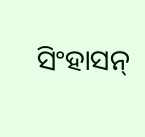ସିଂହାସନ୍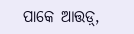ପାକେ ଆତ୍ତଡ଼୍,